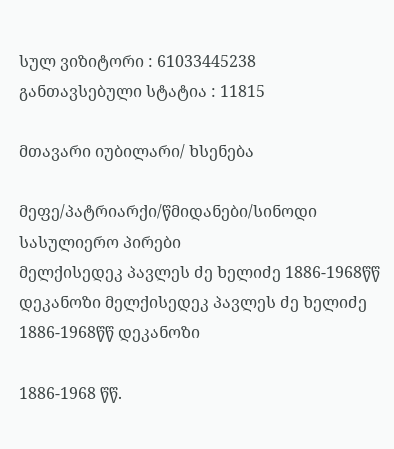სულ ვიზიტორი : 61033445238
განთავსებული სტატია : 11815

მთავარი იუბილარი/ ხსენება

მეფე/პატრიარქი/წმიდანები/სინოდი
სასულიერო პირები
მელქისედეკ პავლეს ძე ხელიძე 1886-1968წწ დეკანოზი მელქისედეკ პავლეს ძე ხელიძე 1886-1968წწ დეკანოზი

1886-1968 წწ.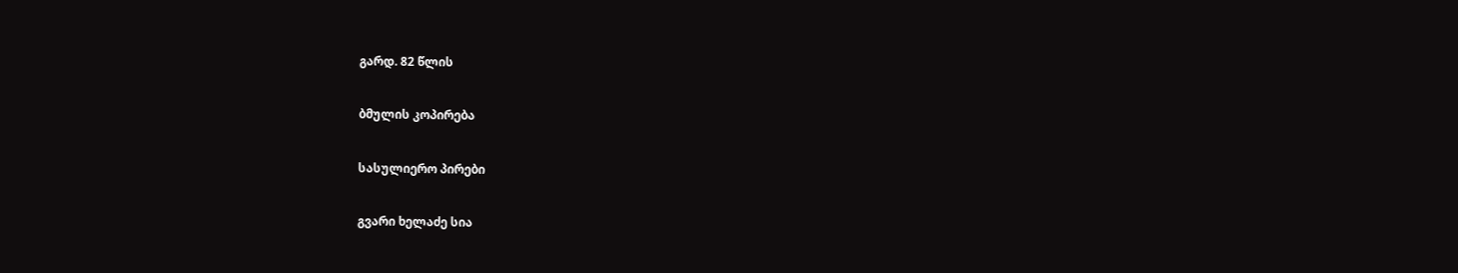გარდ. 82 წლის

ბმულის კოპირება

სასულიერო პირები

გვარი ხელაძე სია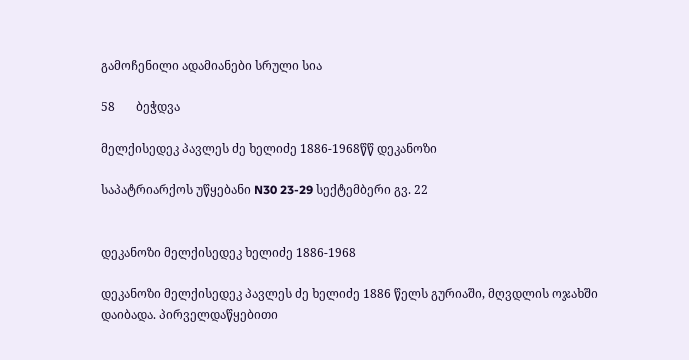გამოჩენილი ადამიანები სრული სია

58       ბეჭდვა

მელქისედეკ პავლეს ძე ხელიძე 1886-1968წწ დეკანოზი

საპატრიარქოს უწყებანი N30 23-29 სექტემბერი გვ. 22


დეკანოზი მელქისედეკ ხელიძე 1886-1968

დეკანოზი მელქისედეკ პავლეს ძე ხელიძე 1886 წელს გურიაში, მღვდლის ოჯახში დაიბადა. პირველდაწყებითი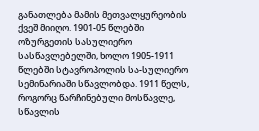განათლება მამის მეთვალყურეობის ქვეშ მიიღო. 1901-05 წლებში ოზურგეთის სასულიერო სასწავლებელში, ხოლო 1905-1911 წლებში სტავროპოლის სა-სულიერო სემინარიაში სწავლობდა. 1911 წელს, როგორც წარჩინებული მოსწავლე, სწავლის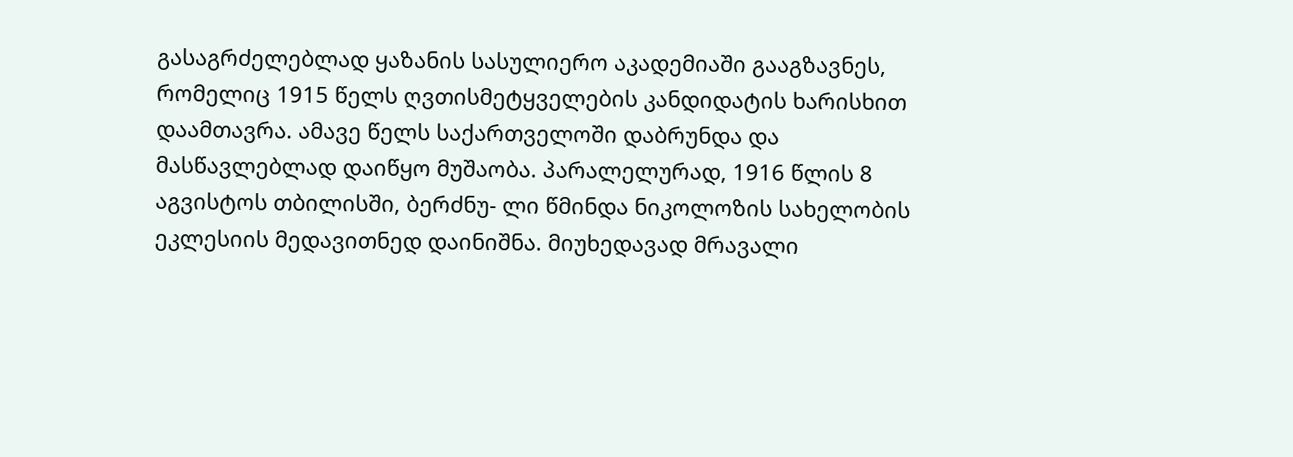გასაგრძელებლად ყაზანის სასულიერო აკადემიაში გააგზავნეს, რომელიც 1915 წელს ღვთისმეტყველების კანდიდატის ხარისხით დაამთავრა. ამავე წელს საქართველოში დაბრუნდა და მასწავლებლად დაიწყო მუშაობა. პარალელურად, 1916 წლის 8 აგვისტოს თბილისში, ბერძნუ- ლი წმინდა ნიკოლოზის სახელობის ეკლესიის მედავითნედ დაინიშნა. მიუხედავად მრავალი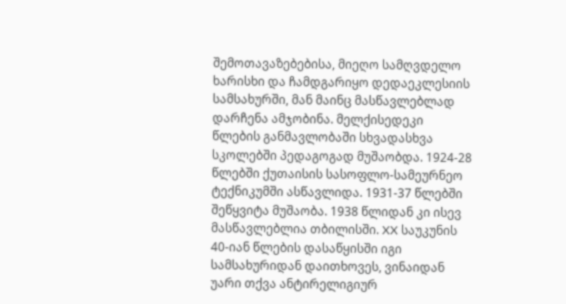შემოთავაზებებისა, მიეღო სამღვდელო ხარისხი და ჩამდგარიყო დედაეკლესიის სამსახურში, მან მაინც მასწავლებლად დარჩენა ამჯობინა. მელქისედეკი წლების განმავლობაში სხვადასხვა სკოლებში პედაგოგად მუშაობდა. 1924-28 წლებში ქუთაისის სასოფლო-სამეურნეო ტექნიკუმში ასწავლიდა. 1931-37 წლებში შეწყვიტა მუშაობა. 1938 წლიდან კი ისევ მასწავლებლია თბილისში. XX საუკუნის 40-იან წლების დასაწყისში იგი სამსახურიდან დაითხოვეს, ვინაიდან უარი თქვა ანტირელიგიურ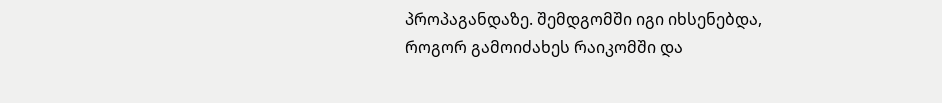პროპაგანდაზე. შემდგომში იგი იხსენებდა, როგორ გამოიძახეს რაიკომში და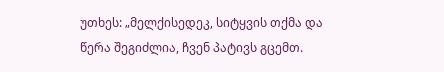უთხეს: „მელქისედეკ, სიტყვის თქმა და წერა შეგიძლია, ჩვენ პატივს გცემთ.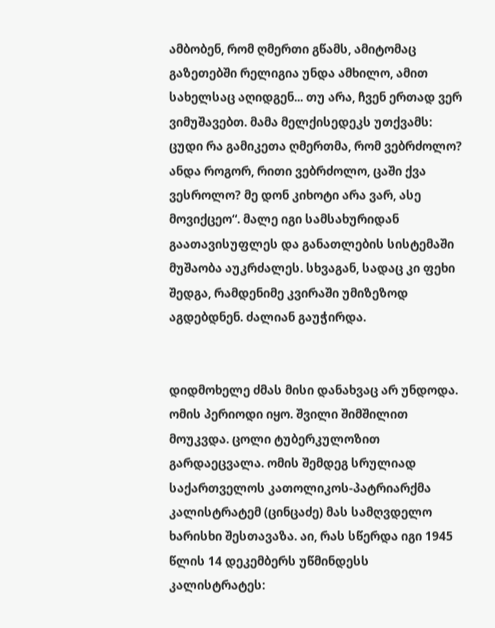ამბობენ, რომ ღმერთი გწამს, ამიტომაც გაზეთებში რელიგია უნდა ამხილო, ამით სახელსაც აღიდგენ... თუ არა, ჩვენ ერთად ვერ ვიმუშავებთ. მამა მელქისედეკს უთქვამს: ცუდი რა გამიკეთა ღმერთმა, რომ ვებრძოლო? ანდა როგორ, რითი ვებრძოლო, ცაში ქვა ვესროლო? მე დონ კიხოტი არა ვარ, ასე მოვიქცეო“. მალე იგი სამსახურიდან გაათავისუფლეს და განათლების სისტემაში მუშაობა აუკრძალეს. სხვაგან, სადაც კი ფეხი შედგა, რამდენიმე კვირაში უმიზეზოდ აგდებდნენ. ძალიან გაუჭირდა.


დიდმოხელე ძმას მისი დანახვაც არ უნდოდა. ომის პერიოდი იყო. შვილი შიმშილით მოუკვდა. ცოლი ტუბერკულოზით გარდაეცვალა. ომის შემდეგ სრულიად საქართველოს კათოლიკოს-პატრიარქმა კალისტრატემ (ცინცაძე) მას სამღვდელო ხარისხი შესთავაზა. აი, რას სწერდა იგი 1945 წლის 14 დეკემბერს უწმინდესს კალისტრატეს: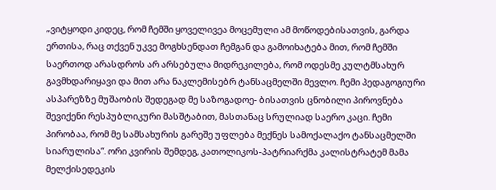„ვიტყოდი კიდეც, რომ ჩემში ყოველივეა მოცემული ამ მოწოდებისათვის, გარდა ერთისა, რაც თქვენ უკვე მოგხსენდათ ჩემგან და გამოიხატება მით, რომ ჩემში საერთოდ არასდროს არ არსებულა მიდრეკილება, რომ ოდესმე კულტმსახურ გავმხდარიყავი და მით არა ნაკლემისებრ ტანსაცმელში მევლო. ჩემი პედაგოგიური ასპარეზზე მუშაობის შედეგად მე საზოგადოე- ბისათვის ცნობილი პიროვნება შევიქენი რესპუბლიკური მასშტაბით, მასთანაც სრულიად საერო კაცი. ჩემი პირობაა, რომ მე სამსახურის გარეშე უფლება მექნეს სამოქალაქო ტანსაცმელში სიარულისა“. ორი კვირის შემდეგ, კათოლიკოს-პატრიარქმა კალისტრატემ მამა მელქისედეკის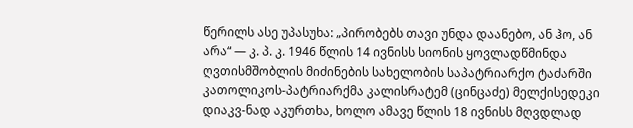წერილს ასე უპასუხა: „პირობებს თავი უნდა დაანებო, ან ჰო, ან არა“ — კ. პ. კ. 1946 წლის 14 ივნისს სიონის ყოვლადწმინდა ღვთისმშობლის მიძინების სახელობის საპატრიარქო ტაძარში კათოლიკოს-პატრიარქმა კალისრატემ (ცინცაძე) მელქისედეკი დიაკვ-ნად აკურთხა, ხოლო ამავე წლის 18 ივნისს მღვდლად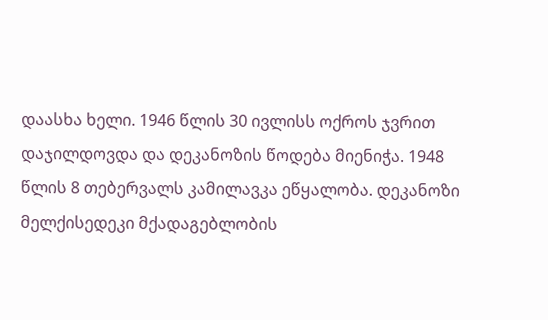დაასხა ხელი. 1946 წლის 30 ივლისს ოქროს ჯვრით დაჯილდოვდა და დეკანოზის წოდება მიენიჭა. 1948 წლის 8 თებერვალს კამილავკა ეწყალობა. დეკანოზი მელქისედეკი მქადაგებლობის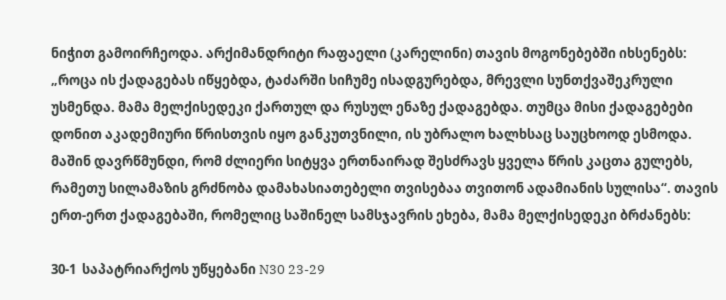ნიჭით გამოირჩეოდა. არქიმანდრიტი რაფაელი (კარელინი) თავის მოგონებებში იხსენებს: „როცა ის ქადაგებას იწყებდა, ტაძარში სიჩუმე ისადგურებდა, მრევლი სუნთქვაშეკრული უსმენდა. მამა მელქისედეკი ქართულ და რუსულ ენაზე ქადაგებდა. თუმცა მისი ქადაგებები დონით აკადემიური წრისთვის იყო განკუთვნილი, ის უბრალო ხალხსაც საუცხოოდ ესმოდა. მაშინ დავრწმუნდი, რომ ძლიერი სიტყვა ერთნაირად შესძრავს ყველა წრის კაცთა გულებს, რამეთუ სილამაზის გრძნობა დამახასიათებელი თვისებაა თვითონ ადამიანის სულისა“. თავის ერთ-ერთ ქადაგებაში, რომელიც საშინელ სამსჯავრის ეხება, მამა მელქისედეკი ბრძანებს:

30-1  საპატრიარქოს უწყებანი N30 23-29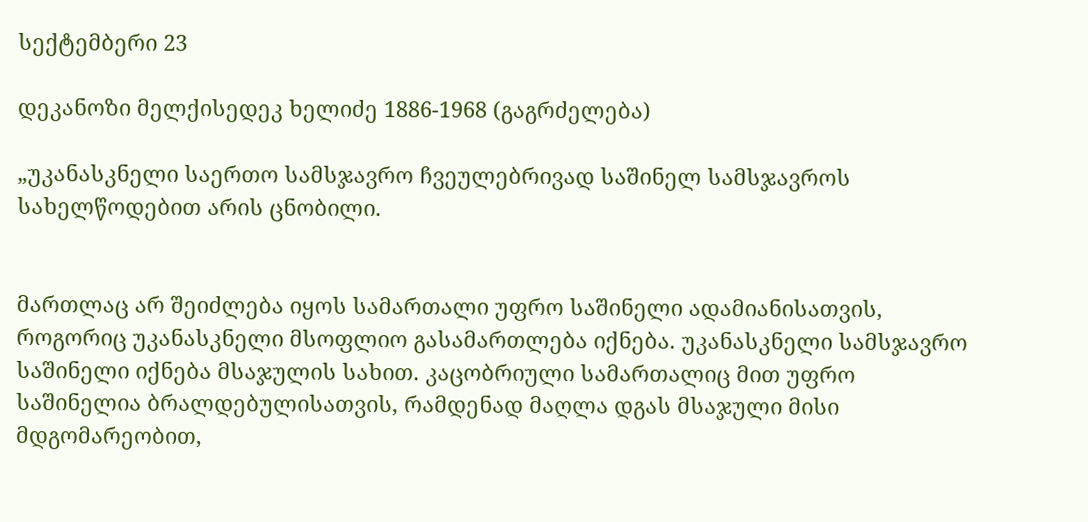სექტემბერი 23

დეკანოზი მელქისედეკ ხელიძე 1886-1968 (გაგრძელება)

„უკანასკნელი საერთო სამსჯავრო ჩვეულებრივად საშინელ სამსჯავროს სახელწოდებით არის ცნობილი.


მართლაც არ შეიძლება იყოს სამართალი უფრო საშინელი ადამიანისათვის, როგორიც უკანასკნელი მსოფლიო გასამართლება იქნება. უკანასკნელი სამსჯავრო საშინელი იქნება მსაჯულის სახით. კაცობრიული სამართალიც მით უფრო საშინელია ბრალდებულისათვის, რამდენად მაღლა დგას მსაჯული მისი მდგომარეობით,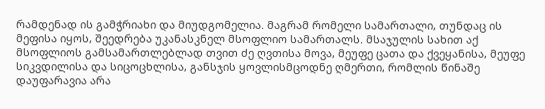რამდენად ის გამჭრიახი და მიუდგომელია. მაგრამ რომელი სამართალი, თუნდაც ის მეფისა იყოს, შეედრება უკანასკნელ მსოფლიო სამართალს. მსაჯულის სახით აქ მსოფლიოს გამსამართლებლად თვით ძე ღვთისა მოვა, მეუფე ცათა და ქვეყანისა, მეუფე სიკვდილისა და სიცოცხლისა, განსჯის ყოვლისმცოდნე ღმერთი, რომლის წინაშე დაუფარავია არა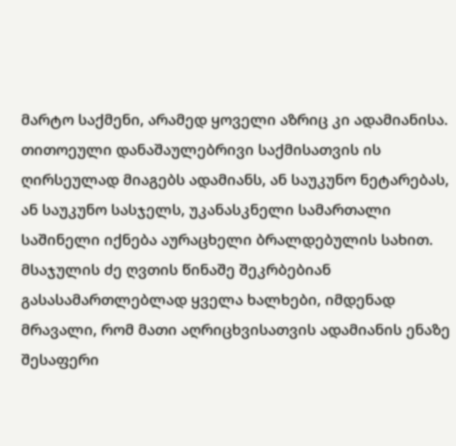მარტო საქმენი, არამედ ყოველი აზრიც კი ადამიანისა. თითოეული დანაშაულებრივი საქმისათვის ის ღირსეულად მიაგებს ადამიანს, ან საუკუნო ნეტარებას, ან საუკუნო სასჯელს, უკანასკნელი სამართალი საშინელი იქნება აურაცხელი ბრალდებულის სახით. მსაჯულის ძე ღვთის წინაშე შეკრბებიან გასასამართლებლად ყველა ხალხები, იმდენად მრავალი, რომ მათი აღრიცხვისათვის ადამიანის ენაზე შესაფერი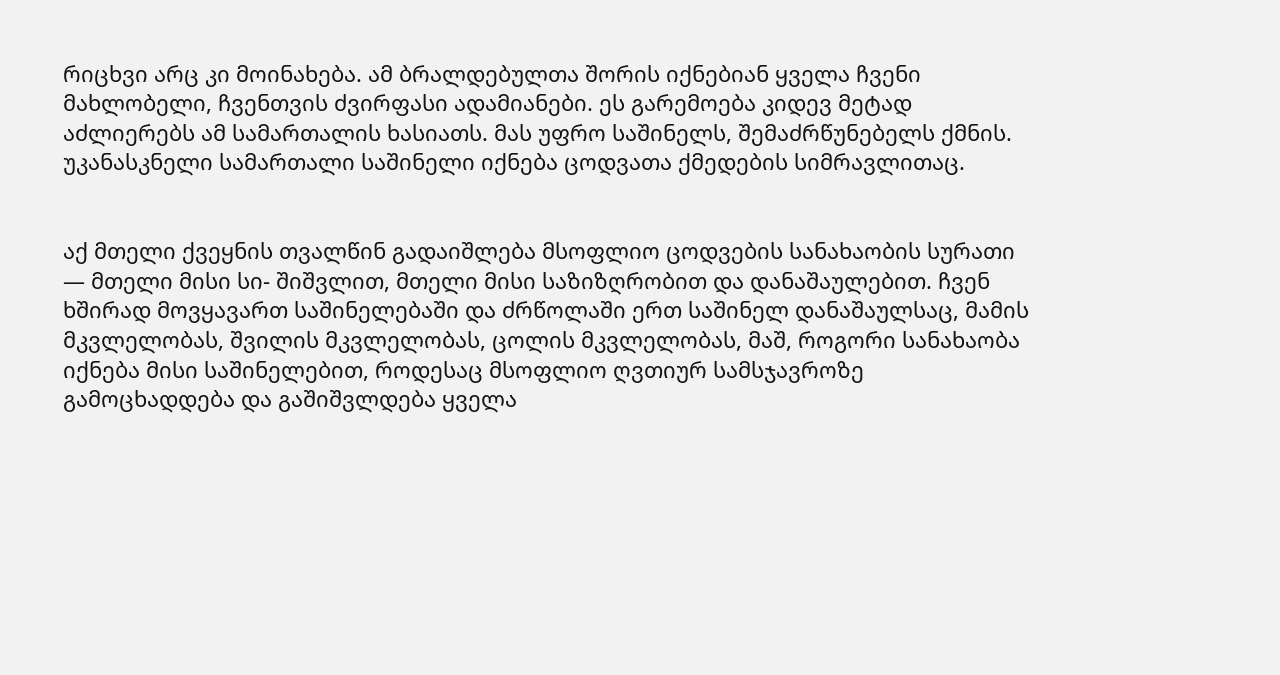რიცხვი არც კი მოინახება. ამ ბრალდებულთა შორის იქნებიან ყველა ჩვენი მახლობელი, ჩვენთვის ძვირფასი ადამიანები. ეს გარემოება კიდევ მეტად აძლიერებს ამ სამართალის ხასიათს. მას უფრო საშინელს, შემაძრწუნებელს ქმნის. უკანასკნელი სამართალი საშინელი იქნება ცოდვათა ქმედების სიმრავლითაც.


აქ მთელი ქვეყნის თვალწინ გადაიშლება მსოფლიო ცოდვების სანახაობის სურათი — მთელი მისი სი- შიშვლით, მთელი მისი საზიზღრობით და დანაშაულებით. ჩვენ ხშირად მოვყავართ საშინელებაში და ძრწოლაში ერთ საშინელ დანაშაულსაც, მამის მკვლელობას, შვილის მკვლელობას, ცოლის მკვლელობას, მაშ, როგორი სანახაობა იქნება მისი საშინელებით, როდესაც მსოფლიო ღვთიურ სამსჯავროზე გამოცხადდება და გაშიშვლდება ყველა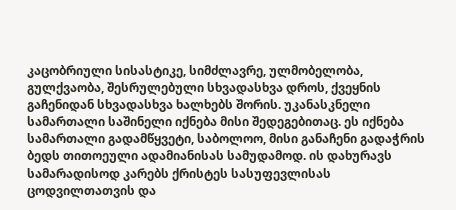კაცობრიული სისასტიკე, სიმძლავრე, ულმობელობა, გულქვაობა, შესრულებული სხვადასხვა დროს, ქვეყნის გაჩენიდან სხვადასხვა ხალხებს შორის. უკანასკნელი სამართალი საშინელი იქნება მისი შედეგებითაც. ეს იქნება სამართალი გადამწყვეტი, საბოლოო, მისი განაჩენი გადაჭრის ბედს თითოეული ადამიანისას სამუდამოდ. ის დახურავს სამარადისოდ კარებს ქრისტეს სასუფევლისას ცოდვილთათვის და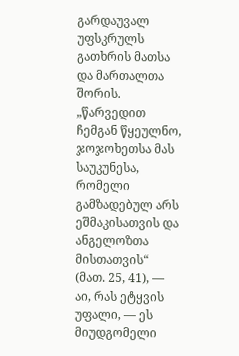გარდაუვალ უფსკრულს გათხრის მათსა და მართალთა შორის. „წარვედით ჩემგან წყეულნო, ჯოჯოხეთსა მას საუკუნესა, რომელი გამზადებულ არს ეშმაკისათვის და ანგელოზთა მისთათვის“ (მათ. 25, 41), — აი, რას ეტყვის უფალი, — ეს მიუდგომელი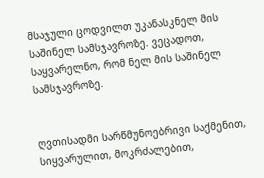მსაჯული ცოდვილთ უკანასკნელ მის საშინელ სამსჯავროზე. ვეცადოთ, საყვარელნო, რომ ნელ მის საშინელ სამსჯავროზე.


ღვთისადმი სარწმუნოებრივი საქმენით, სიყვარულით, მოკრძალებით,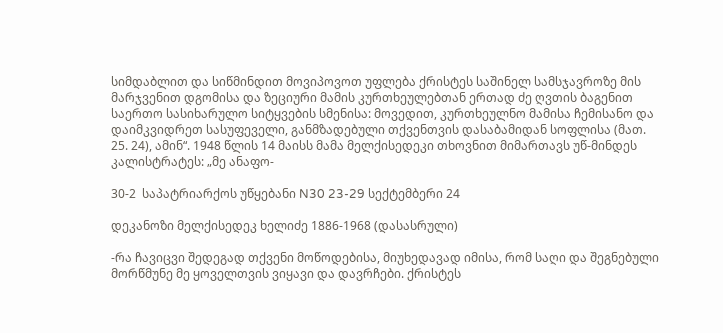სიმდაბლით და სიწმინდით მოვიპოვოთ უფლება ქრისტეს საშინელ სამსჯავროზე მის მარჯვენით დგომისა და ზეციური მამის კურთხეულებთან ერთად ძე ღვთის ბაგენით საერთო სასიხარულო სიტყვების სმენისა: მოვედით, კურთხეულნო მამისა ჩემისანო და დაიმკვიდრეთ სასუფეველი, განმზადებული თქვენთვის დასაბამიდან სოფლისა (მათ. 25. 24), ამინ“. 1948 წლის 14 მაისს მამა მელქისედეკი თხოვნით მიმართავს უწ-მინდეს კალისტრატეს: „მე ანაფო-

30-2  საპატრიარქოს უწყებანი N30 23-29 სექტემბერი 24

დეკანოზი მელქისედეკ ხელიძე 1886-1968 (დასასრული)

-რა ჩავიცვი შედეგად თქვენი მოწოდებისა, მიუხედავად იმისა, რომ საღი და შეგნებული მორწმუნე მე ყოველთვის ვიყავი და დავრჩები. ქრისტეს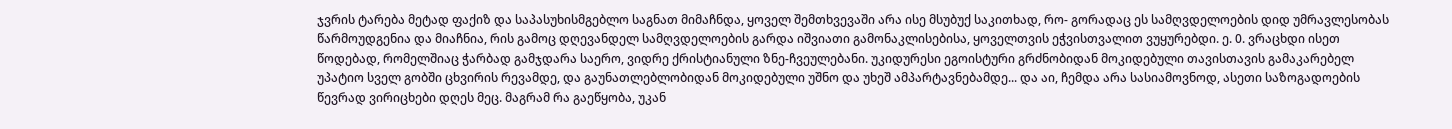ჯვრის ტარება მეტად ფაქიზ და საპასუხისმგებლო საგნათ მიმაჩნდა, ყოველ შემთხვევაში არა ისე მსუბუქ საკითხად, რო- გორადაც ეს სამღვდელოების დიდ უმრავლესობას წარმოუდგენია და მიაჩნია, რის გამოც დღევანდელ სამღვდელოების გარდა იშვიათი გამონაკლისებისა, ყოველთვის ეჭვისთვალით ვუყურებდი. ე. 0. ვრაცხდი ისეთ წოდებად, რომელშიაც ჭარბად გამჯდარა საერო, ვიდრე ქრისტიანული ზნე-ჩვეულებანი. უკიდურესი ეგოისტური გრძნობიდან მოკიდებული თავისთავის გამაკარებელ უპატიო სველ გობში ცხვირის რევამდე, და გაუნათლებლობიდან მოკიდებული უშნო და უხეშ ამპარტავნებამდე... და აი, ჩემდა არა სასიამოვნოდ, ასეთი საზოგადოების წევრად ვირიცხები დღეს მეც. მაგრამ რა გაეწყობა, უკან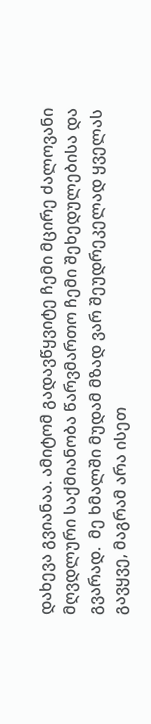დახევა გვიანაა. ამიტომ გადავწყვიტე ჩემი მცირე ძალოვანი მღვდლური საქმიანობა წარვმართო ჩემი შეხედულებისა და გვარად.  მე ხმალში მუდამ მზად ვარ შეუდრეკელად ყველას გავყვე, მაგრამ არა ისეთ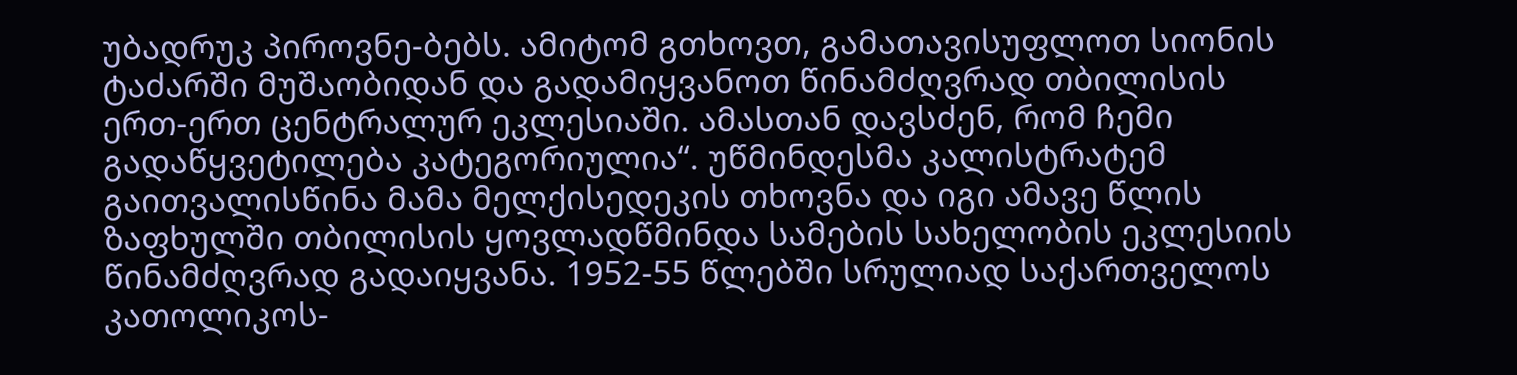უბადრუკ პიროვნე-ბებს. ამიტომ გთხოვთ, გამათავისუფლოთ სიონის ტაძარში მუშაობიდან და გადამიყვანოთ წინამძღვრად თბილისის ერთ-ერთ ცენტრალურ ეკლესიაში. ამასთან დავსძენ, რომ ჩემი გადაწყვეტილება კატეგორიულია“. უწმინდესმა კალისტრატემ გაითვალისწინა მამა მელქისედეკის თხოვნა და იგი ამავე წლის ზაფხულში თბილისის ყოვლადწმინდა სამების სახელობის ეკლესიის წინამძღვრად გადაიყვანა. 1952-55 წლებში სრულიად საქართველოს კათოლიკოს-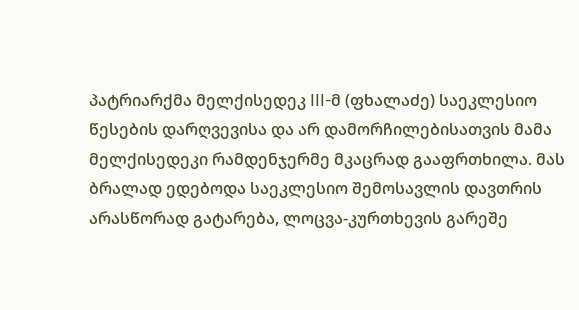პატრიარქმა მელქისედეკ III-მ (ფხალაძე) საეკლესიო წესების დარღვევისა და არ დამორჩილებისათვის მამა მელქისედეკი რამდენჯერმე მკაცრად გააფრთხილა. მას ბრალად ედებოდა საეკლესიო შემოსავლის დავთრის არასწორად გატარება, ლოცვა-კურთხევის გარეშე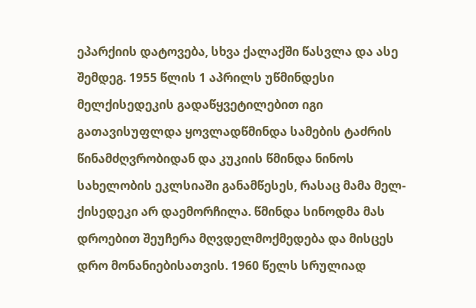ეპარქიის დატოვება, სხვა ქალაქში წასვლა და ასე შემდეგ. 1955 წლის 1 აპრილს უწმინდესი მელქისედეკის გადაწყვეტილებით იგი გათავისუფლდა ყოვლადწმინდა სამების ტაძრის წინამძღვრობიდან და კუკიის წმინდა ნინოს სახელობის ეკლსიაში განამწესეს, რასაც მამა მელ- ქისედეკი არ დაემორჩილა. წმინდა სინოდმა მას დროებით შეუჩერა მღვდელმოქმედება და მისცეს დრო მონანიებისათვის. 1960 წელს სრულიად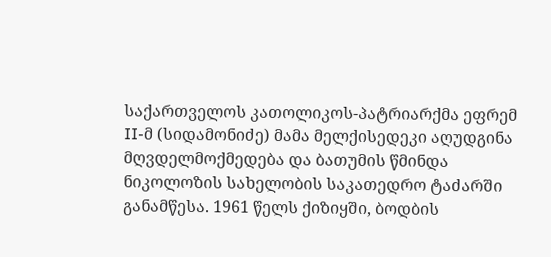საქართველოს კათოლიკოს-პატრიარქმა ეფრემ II-მ (სიდამონიძე) მამა მელქისედეკი აღუდგინა მღვდელმოქმედება და ბათუმის წმინდა ნიკოლოზის სახელობის საკათედრო ტაძარში განამწესა. 1961 წელს ქიზიყში, ბოდბის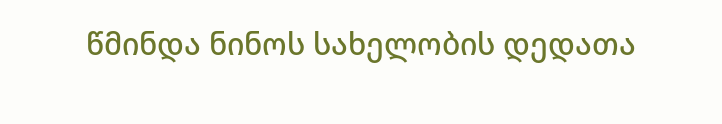წმინდა ნინოს სახელობის დედათა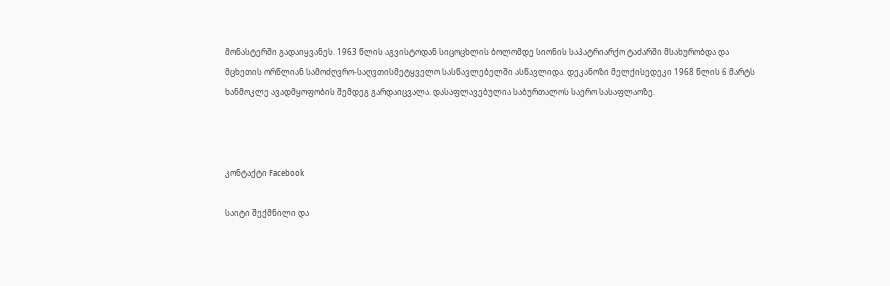მონასტერში გადაიყვანეს. 1963 წლის აგვისტოდან სიცოცხლის ბოლომდე სიონის საპატრიარქო ტაძარში მსახურობდა და მცხეთის ორწლიან სამოძღვრო-საღვთისმეტყველო სასწავლებელში ასწავლიდა. დეკანოზი მელქისედეკი 1968 წლის 6 მარტს ხანმოკლე ავადმყოფობის შემდეგ გარდაიცვალა. დასაფლავებულია საბურთალოს საერო სასაფლაოზე.



კონტაქტი Facebook

საიტი შექმნილი და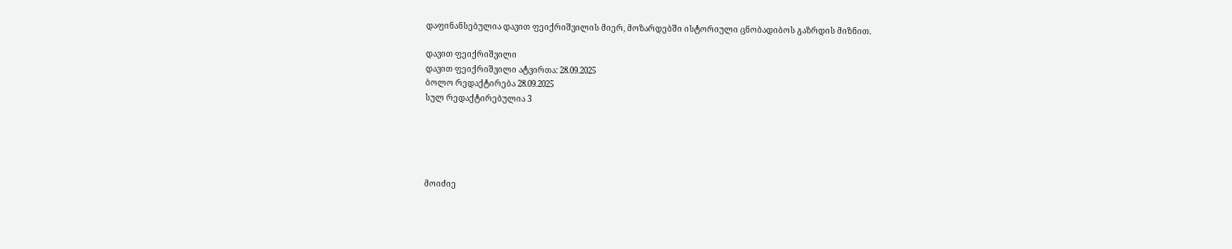დაფინანსებულია დავით ფეიქრიშვილის მიერ, მოზარდებში ისტორიული ცნობადიბოს გაზრდის მიზნით.

დავით ფეიქრიშვილი
დავით ფეიქრიშვილი ატვირთა: 28.09.2025
ბოლო რედაქტირება 28.09.2025
სულ რედაქტირებულია 3





მოიძიე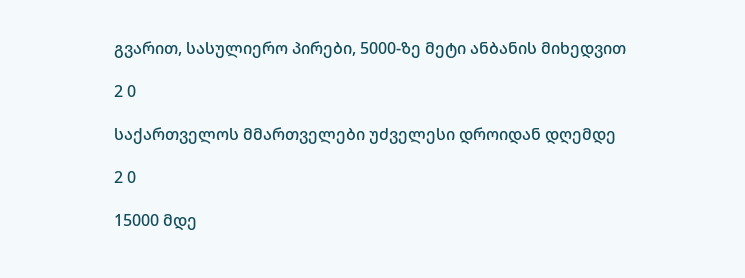გვარით, სასულიერო პირები, 5000-ზე მეტი ანბანის მიხედვით

2 0

საქართველოს მმართველები უძველესი დროიდან დღემდე

2 0

15000 მდე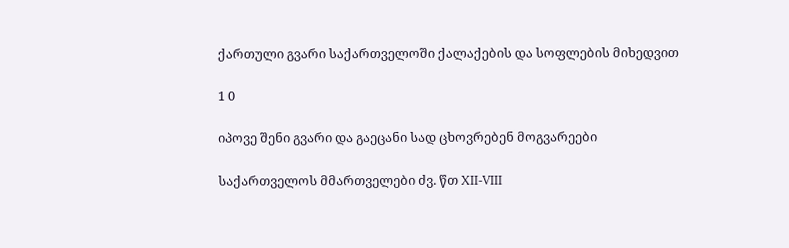ქართული გვარი საქართველოში ქალაქების და სოფლების მიხედვით

1 0

იპოვე შენი გვარი და გაეცანი სად ცხოვრებენ მოგვარეები

საქართველოს მმართველები ძვ. წთ XII-VIII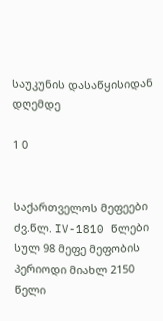საუკუნის დასაწყისიდან დღემდე

1 0


საქართველოს მეფეები ძვ.წლ. IV-1810 წლები სულ 98 მეფე მეფობის პერიოდი მიახლ 2150 წელი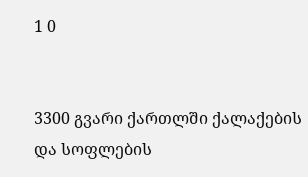1 0


3300 გვარი ქართლში ქალაქების და სოფლების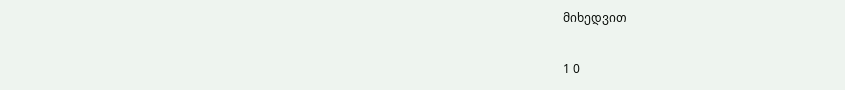მიხედვით

1 0